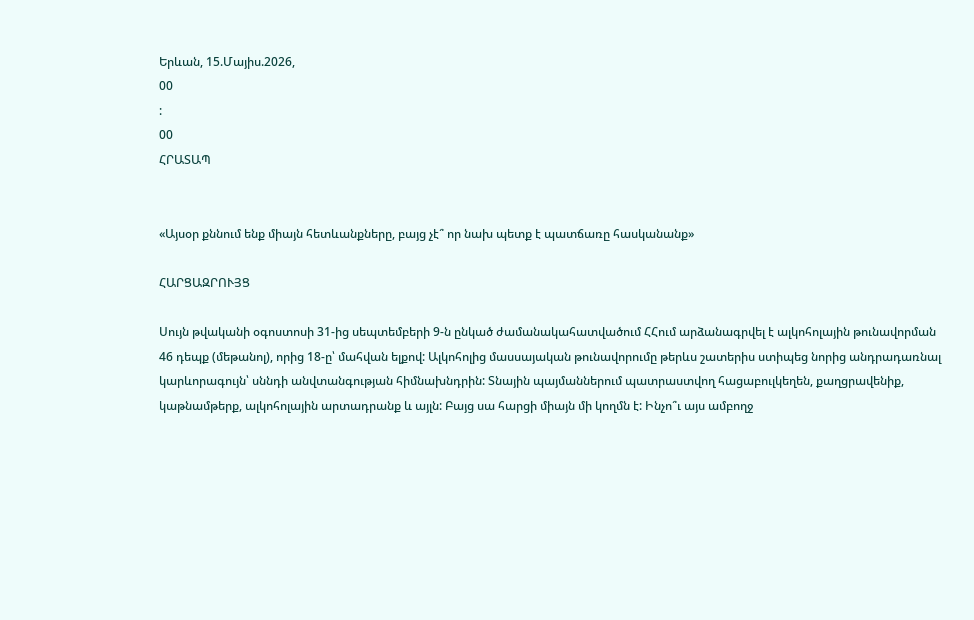Երևան, 15.Մայիս.2026,
00
:
00
ՀՐԱՏԱՊ


«Այսօր քննում ենք միայն հետևանքները, բայց չէ՞ որ նախ պետք է պատճառը հասկանանք»

ՀԱՐՑԱԶՐՈՒՅՑ

Սույն թվականի օգոստոսի 31-ից սեպտեմբերի 9-ն ընկած ժամանակահատվածում ՀՀում արձանագրվել է ալկոհոլային թունավորման 46 դեպք (մեթանոլ), որից 18-ը՝ մահվան ելքով: Ալկոհոլից մասսայական թունավորումը թերևս շատերիս ստիպեց նորից անդրադառնալ կարևորագույն՝ սննդի անվտանգության հիմնախնդրին: Տնային պայմաններում պատրաստվող հացաբուլկեղեն, քաղցրավենիք, կաթնամթերք, ալկոհոլային արտադրանք և այլն: Բայց սա հարցի միայն մի կողմն է: Ինչո՞ւ այս ամբողջ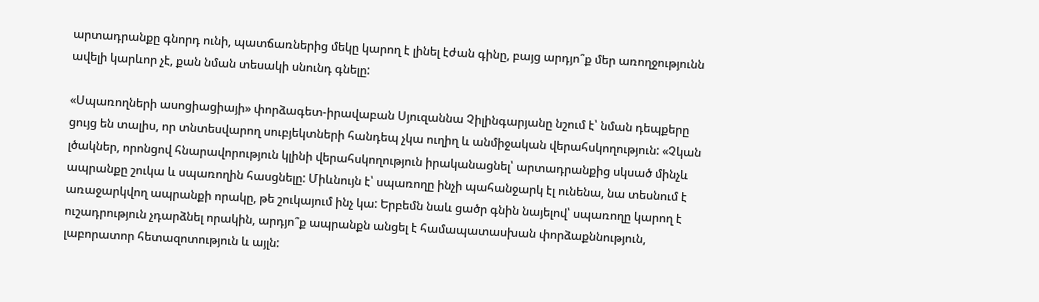արտադրանքը գնորդ ունի, պատճառներից մեկը կարող է լինել էժան գինը, բայց արդյո՞ք մեր առողջությունն ավելի կարևոր չէ, քան նման տեսակի սնունդ գնելը:

«Սպառողների ասոցիացիայի» փորձագետ-իրավաբան Սյուզաննա Չիլինգարյանը նշում է՝ նման դեպքերը ցույց են տալիս, որ տնտեսվարող սուբյեկտների հանդեպ չկա ուղիղ և անմիջական վերահսկողություն: «Չկան լծակներ, որոնցով հնարավորություն կլինի վերահսկողություն իրականացնել՝ արտադրանքից սկսած մինչև ապրանքը շուկա և սպառողին հասցնելը: Միևնույն է՝ սպառողը ինչի պահանջարկ էլ ունենա, նա տեսնում է առաջարկվող ապրանքի որակը, թե շուկայում ինչ կա: Երբեմն նաև ցածր գնին նայելով՝ սպառողը կարող է ուշադրություն չդարձնել որակին, արդյո՞ք ապրանքն անցել է համապատասխան փորձաքննություն, լաբորատոր հետազոտություն և այլն: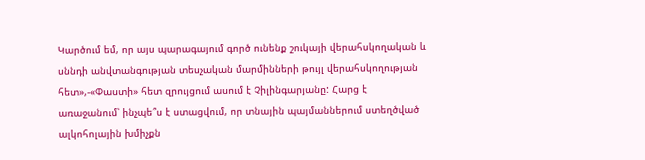Կարծում եմ, որ այս պարագայում գործ ունենք շուկայի վերահսկողական և սննդի անվտանգության տեսչական մարմինների թույլ վերահսկողության հետ»,-«Փաստի» հետ զրույցում ասում է Չիլինգարյանը: Հարց է առաջանում՝ ինչպե՞ս է ստացվում, որ տնային պայմաններում ստեղծված ալկոհոլային խմիչքն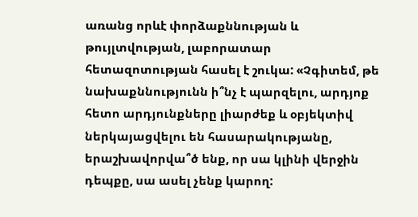առանց որևէ փորձաքննության և թույլտվության, լաբորատար հետազոտության հասել է շուկա: «Չգիտեմ, թե նախաքննությունն ի՞նչ է պարզելու, արդյոք հետո արդյունքները լիարժեք և օբյեկտիվ ներկայացվելու են հասարակությանը, երաշխավորվա՞ծ ենք, որ սա կլինի վերջին դեպքը, սա ասել չենք կարող: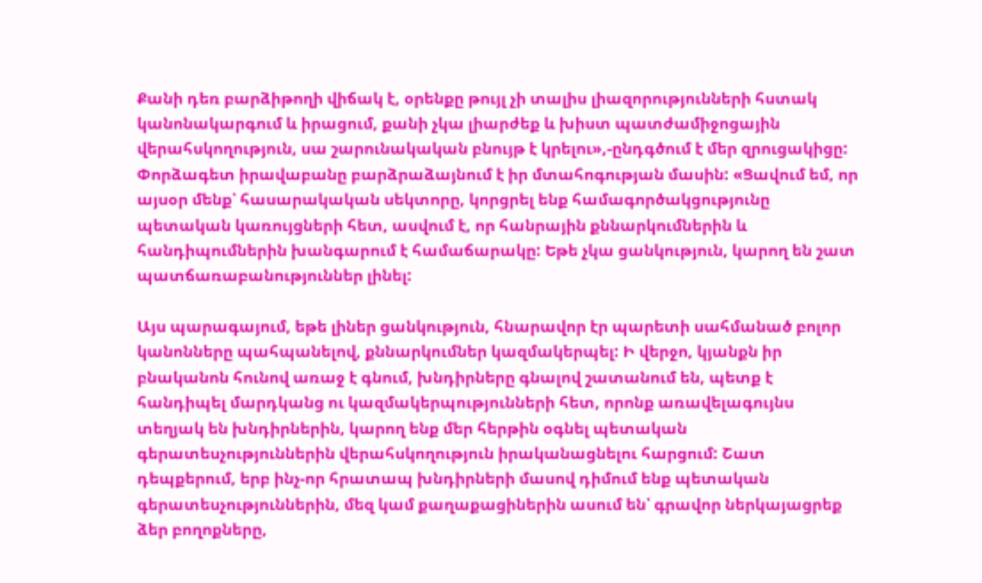Քանի դեռ բարձիթողի վիճակ է, օրենքը թույլ չի տալիս լիազորությունների հստակ կանոնակարգում և իրացում, քանի չկա լիարժեք և խիստ պատժամիջոցային վերահսկողություն, սա շարունակական բնույթ է կրելու»,-ընդգծում է մեր զրուցակիցը: Փորձագետ իրավաբանը բարձրաձայնում է իր մտահոգության մասին: «Ցավում եմ, որ այսօր մենք՝ հասարակական սեկտորը, կորցրել ենք համագործակցությունը պետական կառույցների հետ, ասվում է, որ հանրային քննարկումներին և հանդիպումներին խանգարում է համաճարակը: Եթե չկա ցանկություն, կարող են շատ պատճառաբանություններ լինել:

Այս պարագայում, եթե լիներ ցանկություն, հնարավոր էր պարետի սահմանած բոլոր կանոնները պահպանելով, քննարկումներ կազմակերպել: Ի վերջո, կյանքն իր բնականոն հունով առաջ է գնում, խնդիրները գնալով շատանում են, պետք է հանդիպել մարդկանց ու կազմակերպությունների հետ, որոնք առավելագույնս տեղյակ են խնդիրներին, կարող ենք մեր հերթին օգնել պետական գերատեսչություններին վերահսկողություն իրականացնելու հարցում: Շատ դեպքերում, երբ ինչ-որ հրատապ խնդիրների մասով դիմում ենք պետական գերատեսչություններին, մեզ կամ քաղաքացիներին ասում են՝ գրավոր ներկայացրեք ձեր բողոքները,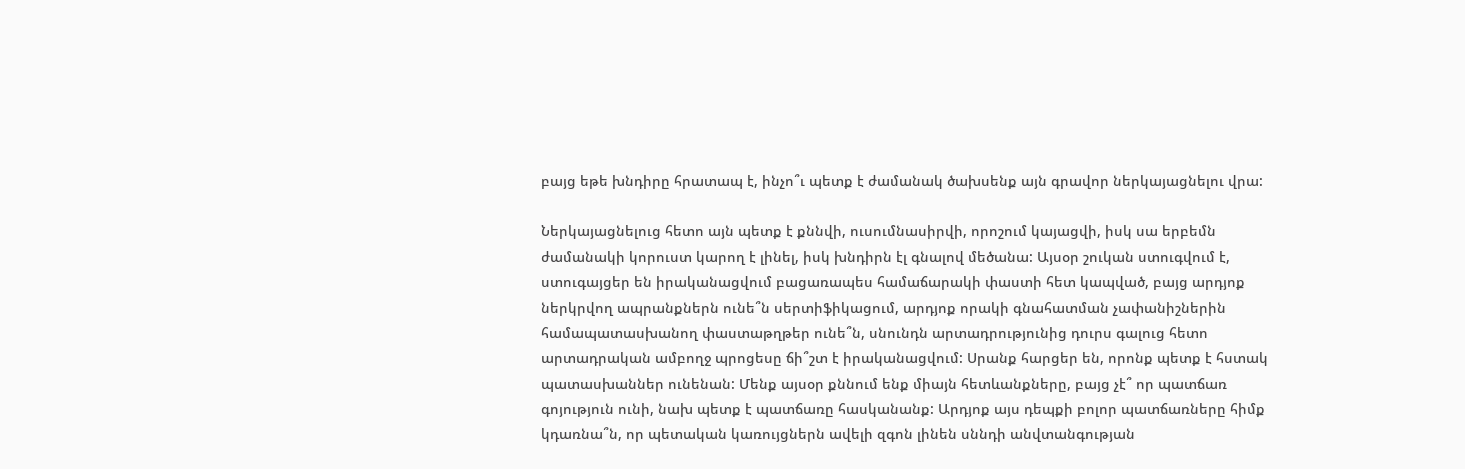բայց եթե խնդիրը հրատապ է, ինչո՞ւ պետք է ժամանակ ծախսենք այն գրավոր ներկայացնելու վրա:

Ներկայացնելուց հետո այն պետք է քննվի, ուսումնասիրվի, որոշում կայացվի, իսկ սա երբեմն ժամանակի կորուստ կարող է լինել, իսկ խնդիրն էլ գնալով մեծանա: Այսօր շուկան ստուգվում է, ստուգայցեր են իրականացվում բացառապես համաճարակի փաստի հետ կապված, բայց արդյոք ներկրվող ապրանքներն ունե՞ն սերտիֆիկացում, արդյոք որակի գնահատման չափանիշներին համապատասխանող փաստաթղթեր ունե՞ն, սնունդն արտադրությունից դուրս գալուց հետո արտադրական ամբողջ պրոցեսը ճի՞շտ է իրականացվում: Սրանք հարցեր են, որոնք պետք է հստակ պատասխաններ ունենան: Մենք այսօր քննում ենք միայն հետևանքները, բայց չէ՞ որ պատճառ գոյություն ունի, նախ պետք է պատճառը հասկանանք: Արդյոք այս դեպքի բոլոր պատճառները հիմք կդառնա՞ն, որ պետական կառույցներն ավելի զգոն լինեն սննդի անվտանգության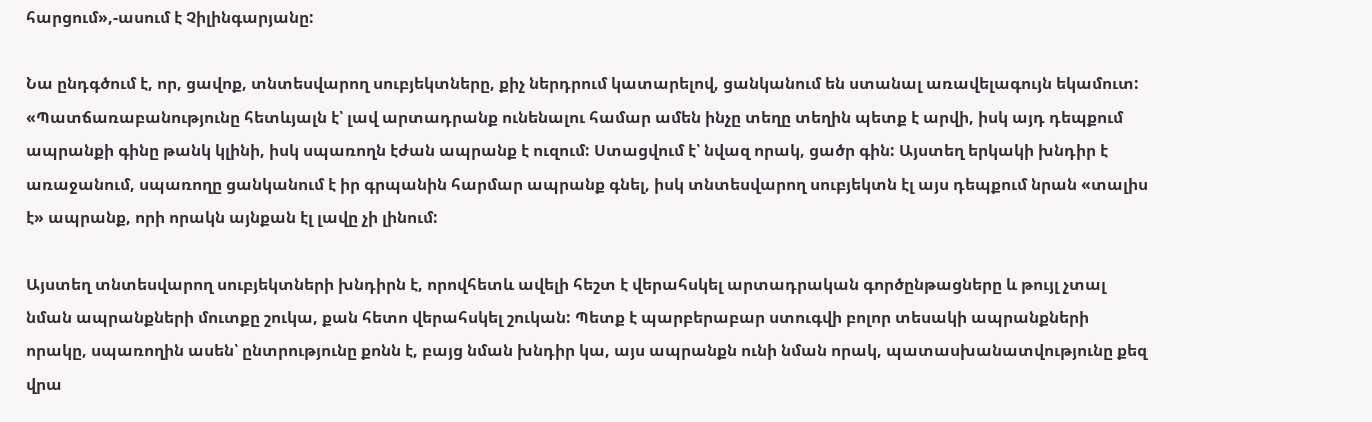հարցում»,-ասում է Չիլինգարյանը:

Նա ընդգծում է, որ, ցավոք, տնտեսվարող սուբյեկտները, քիչ ներդրում կատարելով, ցանկանում են ստանալ առավելագույն եկամուտ: «Պատճառաբանությունը հետևյալն է՝ լավ արտադրանք ունենալու համար ամեն ինչը տեղը տեղին պետք է արվի, իսկ այդ դեպքում ապրանքի գինը թանկ կլինի, իսկ սպառողն էժան ապրանք է ուզում: Ստացվում է՝ նվազ որակ, ցածր գին: Այստեղ երկակի խնդիր է առաջանում, սպառողը ցանկանում է իր գրպանին հարմար ապրանք գնել, իսկ տնտեսվարող սուբյեկտն էլ այս դեպքում նրան «տալիս է» ապրանք, որի որակն այնքան էլ լավը չի լինում:

Այստեղ տնտեսվարող սուբյեկտների խնդիրն է, որովհետև ավելի հեշտ է վերահսկել արտադրական գործընթացները և թույլ չտալ նման ապրանքների մուտքը շուկա, քան հետո վերահսկել շուկան: Պետք է պարբերաբար ստուգվի բոլոր տեսակի ապրանքների որակը, սպառողին ասեն՝ ընտրությունը քոնն է, բայց նման խնդիր կա, այս ապրանքն ունի նման որակ, պատասխանատվությունը քեզ վրա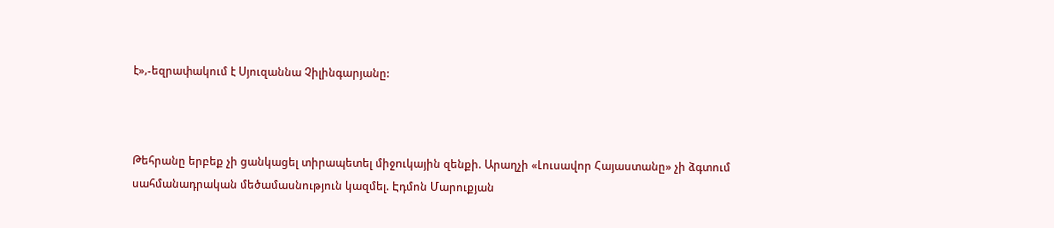է»,-եզրափակում է Սյուզաննա Չիլինգարյանը:



Թեհրանը երբեք չի ցանկացել տիրապետել միջnւկային զենքի. Արաղչի «Լուսավոր Հայաստանը» չի ձգտում սահմանադրական մեծամասնություն կազմել. Էդմոն Մարուքյան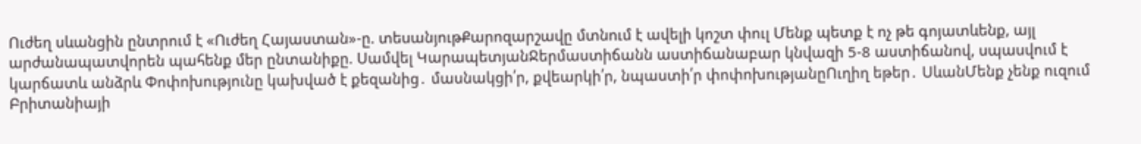Ուժեղ սևանցին ընտրում է «Ուժեղ Հայաստան»-ը. տեսանյութՔարոզարշավը մտնում է ավելի կոշտ փուլ Մենք պետք է ոչ թե գոյատևենք, այլ արժանապատվորեն պահենք մեր ընտանիքը. Սամվել ԿարապետյանՋերմաստիճանն աստիճանաբար կնվազի 5-8 աստիճանով, սպասվում է կարճատև անձրև Փոփոխությունը կախված է քեզանից․ մասնակցի՛ր, քվեարկի՛ր, նպաստի՛ր փոփոխությանըՈւղիղ եթեր․ ՍևանՄենք չենք ուզում Բրիտանիայի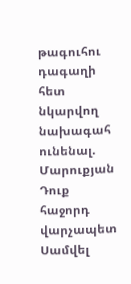թագուհու դագաղի հետ նկարվող նախագահ ունենալ. Մարուքյան Դուք հաջորդ վարչապետ Սամվել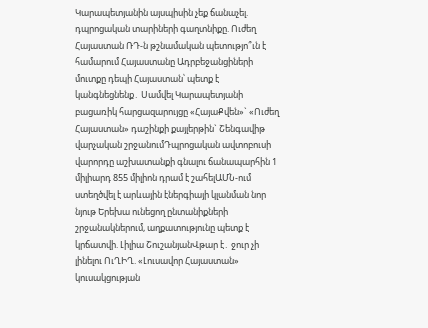Կարապետյանին այսպիսին չեք ճանաչել. դպրոցական տարիների գաղտնիքը. Ուժեղ Հայաստան ՌԴ-ն թշնամական պետությո՞ւն է համարում Հայաստանը Ադրբեջանցիների մուտքը դեպի Հայաստան՝ պետք է կանգնեցնենք․ Սամվել Կարապետյանի բացառիկ հարցազարույցը «ՀայաՔվեն»` «Ուժեղ Հայաստան» դաշինքի քայլերթին` Շենգավիթ վարչական շրջանումԴպրոցական ավտոբուսի վարորդը աշխատանքի գնալու ճանապարհին 1 միլիարդ 855 միլիոն դրամ է շահելԱՄՆ-ում ստեղծվել է արևային էներգիայի կլանման նոր նյութ Երեխա ունեցող ընտանիքների շրջանակներում, աղքատությունը պետք է կրճատվի. Լիլիա ՇուշանյանՎթար է․ ջուր չի լինելու ՈւՂԻՂ. «Լուսավոր Հայաստան» կուսակցության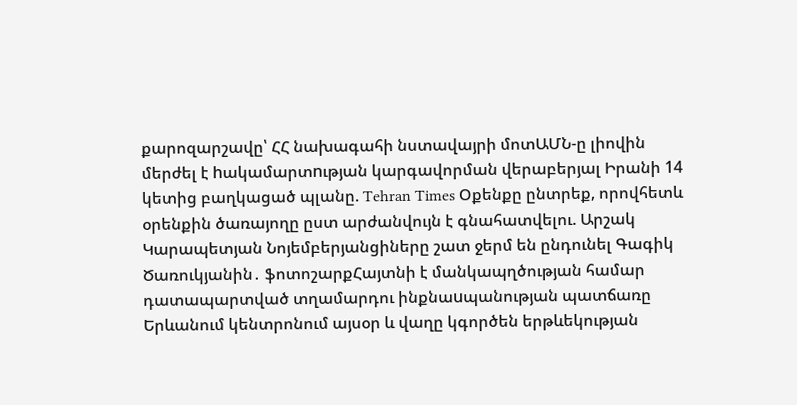քարոզարշավը՝ ՀՀ նախագահի նստավայրի մոտԱՄՆ-ը լիովին մերժել է hակամարտnւթյան կարգավորման վերաբերյալ Իրանի 14 կետից բաղկացած պլանը. Tehran Times Օքենքը ընտրեք, որովհետև օրենքին ծառայողը ըստ արժանվույն է գնահատվելու. Արշակ Կարապետյան Նոյեմբերյանցիները շատ ջերմ են ընդունել Գագիկ Ծառուկյանին․ ֆոտոշարքՀայտնի է մանկապղծության համար դատապարտված տղամարդու ինքնաuպանության պատճառը Երևանում կենտրոնում այսօր և վաղը կգործեն երթևեկության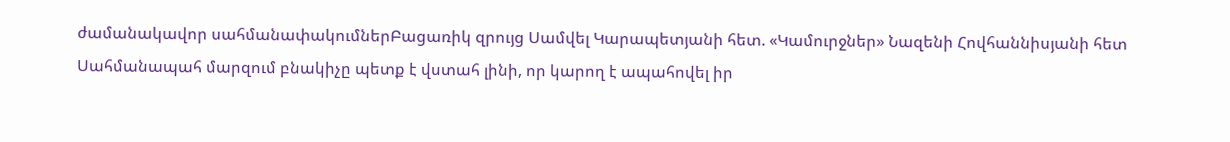ժամանակավոր սահմանափակումներԲացառիկ զրույց Սամվել Կարապետյանի հետ. «Կամուրջներ» Նազենի Հովհաննիսյանի հետ Սահմանապահ մարզում բնակիչը պետք է վստահ լինի, որ կարող է ապահովել իր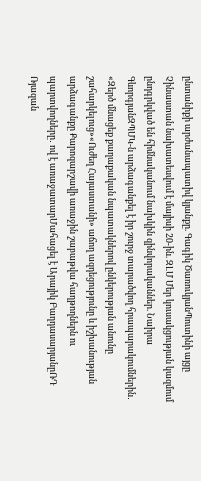ընտանիքի արժանապատիվ կյանքը. Գագիկ ԾառուկյանՊուտինի այցը Չինաստան նախատեսվում է մայիսի 20-ին. ԶԼՄ Մեր կուսակցության կազմում ընդգրկված են հիմնականում նախկին զինվորականներ. Նաիրա ԳևորգյանԶՊՄԿ-ն արձագանքել է իր շուրջ տարածվող հրապարակումներին․ «Զերծ մնացեք քաղաքական նպատակներով ընկերության անունը շահարկելուց»«Ուժեղ Հայաստանի» աճող ազդեցությունը և իշխանության արձագանքը Քարոզարշավի առաջին շաբաթվա հաղթողներն ու պարտվողները․ ով է առաջատարՄահացել է Արայիկ ԲաղդասարյանըՌԴ Ռյազան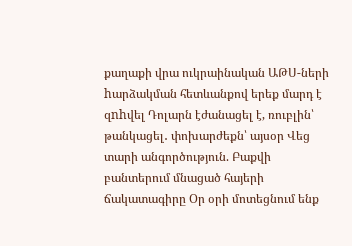քաղաքի վրա ուկրաինական ԱԹՍ-ների hարձակման հետևանքով երեք մարդ է զnhվել Դոլարն էժանացել է, ռուբլին՝ թանկացել․ փոխարժեքն՝ այսօր Վեց տարի անգործություն. Բաքվի բանտերում մնացած հայերի ճակատագիրը Օր օրի մոտեցնում ենք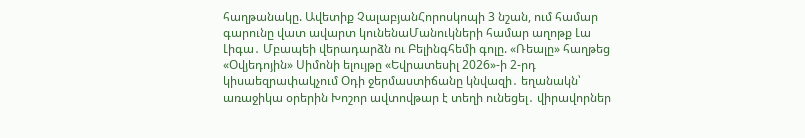հաղթանակը. Ավետիք ՉալաբյանՀորոսկոպի 3 նշան, ում համար գարունը վատ ավարտ կունենաՄանուկների համար աղոթք Լա Լիգա․ Մբապեի վերադարձն ու Բելինգհեմի գոլը. «Ռեալը» հաղթեց «Օվյեդոյին» Սիմոնի ելույթը «Եվրատեսիլ 2026»-ի 2-րդ կիսաեզրափակչում Օդի ջերմաստիճանը կնվազի․ եղանակն՝ առաջիկա օրերին Խոշոր ավտովթար է տեղի ունեցել․ վիրավորներ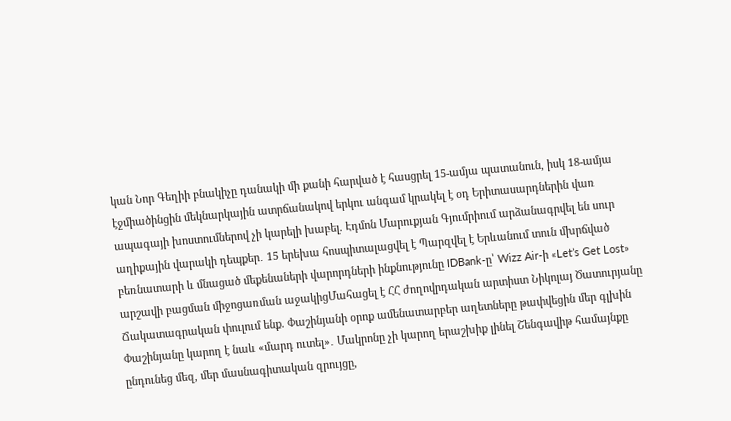կան Նոր Գեղիի բնակիչը դանակի մի քանի հարված է հասցրել 15-ամյա պատանուն, իսկ 18-ամյա էջմիածինցին մեկնարկային ատրճանակով երկու անգամ կրակել է օդ Երիտասարդներին վառ ապագայի խոստումներով չի կարելի խաբել. Էդմոն Մարուքյան Գյումրիում արձանագրվել են սուր աղիքային վարակի դեպքեր․ 15 երեխա հոսպիտալացվել է Պարզվել է Երևանում տուն մխրճված բեռնատարի և մնացած մեքենաների վարորդների ինքնությունը IDBank-ը՝ Wizz Air-ի «Let’s Get Lost» արշավի բացման միջոցառման աջակիցՄահացել է ՀՀ ժողովրդական արտիստ Նիկոլայ Ծատուրյանը Ճակատագրական փուլում ենք. Փաշինյանի օրոք ամենատարբեր աղետները թափվեցին մեր գլխին Փաշինյանը կարող է նաև «մարդ ուտել»․ Մակրոնը չի կարող երաշխիք լինել Շենգավիթ համայնքը ընդունեց մեզ, մեր մասնագիտական զրույցը,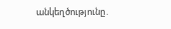անկեղծությունը․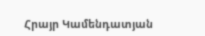Հրայր Կամենդատյան